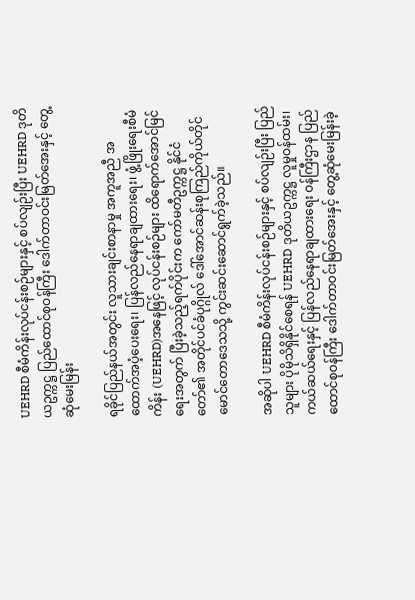UEHRD စီမံကိန်းလုပ်ငန်းစဉ်များနှင့် စပ်လျဉ်းပြီး UEHRD ဒုတိယဥက္ကဋ္ဌ ပြည်ထောင်စုဝန်ကြီး ဒေါက်တာဝင်းမြတ်အေးနှင့် တွေ့ဆုံမေးမြန်း

ရခိုင်ပြည်နယ်အတွင်း လူသားချင်းစာနာမှု အကူအညီ အထောက်အပံ့ပေးရေး၊ ပြန်လည်နေရာချထားရေး၊ ဖွံ့ဖြိုးရေးစီမံကိန်း (UEHRD)အနေဖြင့် လုပ်ငန်းစဉ်များ ထိရောက်အောင်မြင်ရေးအတွက် ပြီးခဲ့သည့်ရက်ပိုင်းက ကော်မတီဥက္ကဋ္ဌ နိုင်ငံတော်၏ အတိုင်ပင်ခံပုဂ္ဂိုလ် ဒေါ်အောင်ဆန်းစုကြည်ကိုယ်တိုင် မောင်တောဒေသသို့ ကွင်းဆင်းဆောင်ရွက်ခဲ့သည်။

အဆိုပါ UEHRD စီမံကိန်းလုပ်ငန်းစဉ်များနှင့် စပ်လျဉ်းပြီး ပြည်သူများ ပိုမိုသိရှိနိုင်စေရန် UEHRD ဒုတိယဥက္ကဋ္ဌ လူမှုဝန်ထမ်း၊ ကယ်ဆယ်ရေးနှင့် ပြန်လည်နေရာချထားရေး ဝန်ကြီးဌာန ပြည်ထောင်စုဝန်ကြီး ဒေါက်တာဝင်းမြတ်အေးနှင့် တွေ့ဆုံမေးမြန်းခဲ့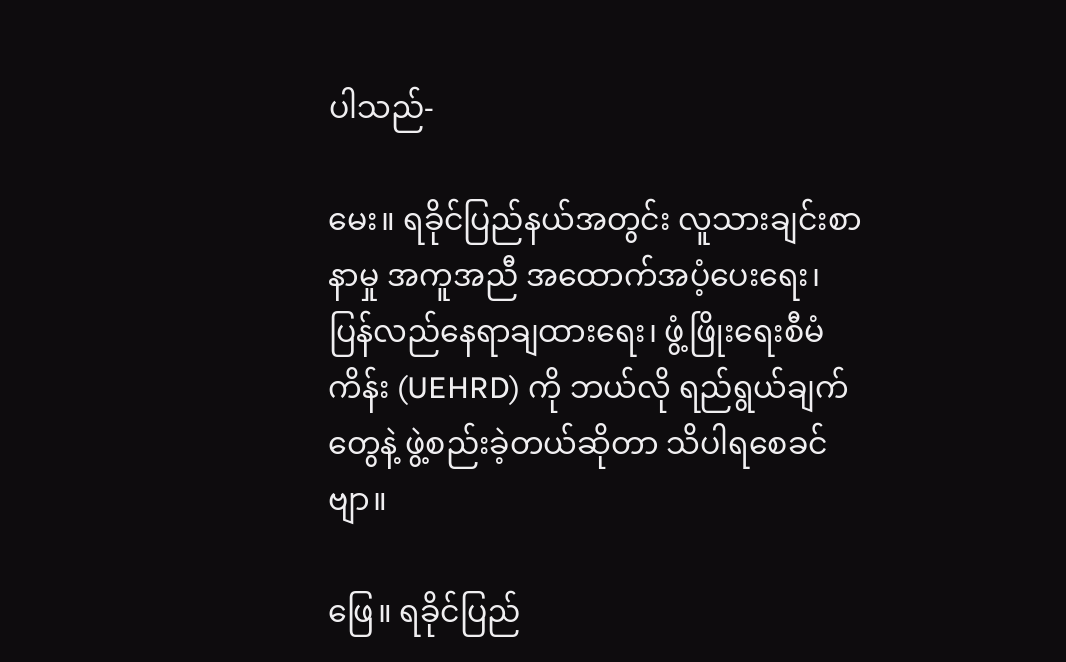ပါသည်-

မေး။ ရခိုင်ပြည်နယ်အတွင်း လူသားချင်းစာနာမှု အကူအညီ အထောက်အပံ့ပေးရေး၊ ပြန်လည်နေရာချထားရေး၊ ဖွံ့ဖြိုးရေးစီမံကိန်း (UEHRD) ကို ဘယ်လို ရည်ရွယ်ချက်တွေနဲ့ ဖွဲ့စည်းခဲ့တယ်ဆိုတာ သိပါရစေခင်ဗျာ။

ဖြေ။ ရခိုင်ပြည်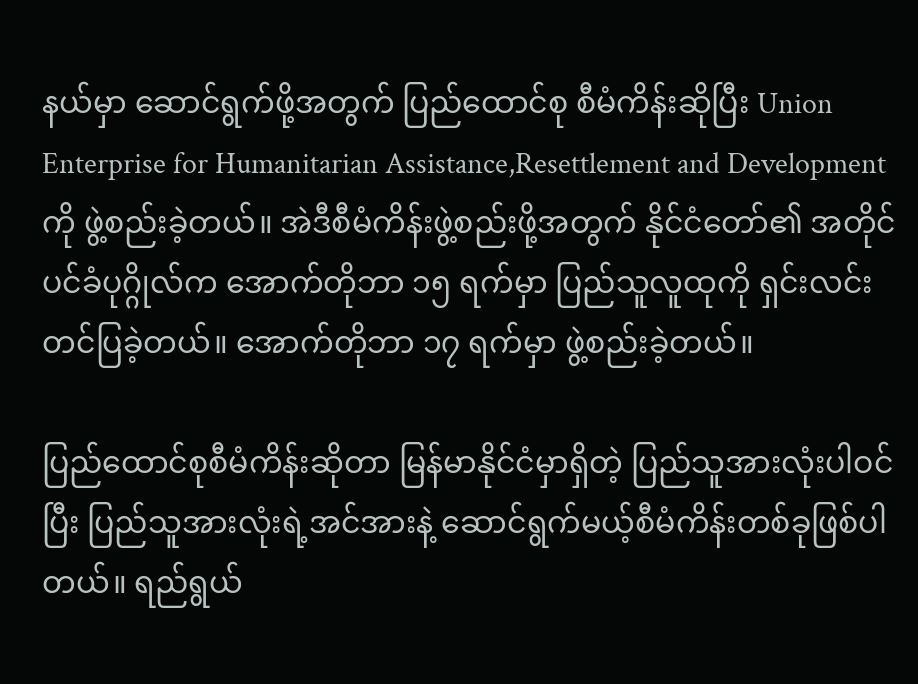နယ်မှာ ဆောင်ရွက်ဖို့အတွက် ပြည်ထောင်စု စီမံကိန်းဆိုပြီး Union Enterprise for Humanitarian Assistance,Resettlement and Development ကို ဖွဲ့စည်းခဲ့တယ်။ အဲဒီစီမံကိန်းဖွဲ့စည်းဖို့အတွက် နိုင်ငံတော်၏ အတိုင်ပင်ခံပုဂ္ဂိုလ်က အောက်တိုဘာ ၁၅ ရက်မှာ ပြည်သူလူထုကို ရှင်းလင်းတင်ပြခဲ့တယ်။ အောက်တိုဘာ ၁၇ ရက်မှာ ဖွဲ့စည်းခဲ့တယ်။

ပြည်ထောင်စုစီမံကိန်းဆိုတာ မြန်မာနိုင်ငံမှာရှိတဲ့ ပြည်သူအားလုံးပါဝင်ပြီး ပြည်သူအားလုံးရဲ့အင်အားနဲ့ ဆောင်ရွက်မယ့်စီမံကိန်းတစ်ခုဖြစ်ပါတယ်။ ရည်ရွယ်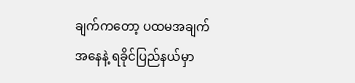ချက်ကတော့ ပထမအချက်အနေနဲ့ ရခိုင်ပြည်နယ်မှာ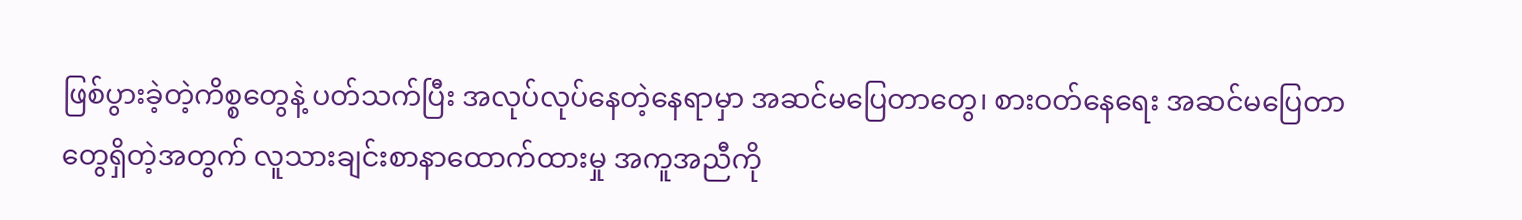ဖြစ်ပွားခဲ့တဲ့ကိစ္စတွေနဲ့ ပတ်သက်ပြီး အလုပ်လုပ်နေတဲ့နေရာမှာ အဆင်မပြေတာတွေ၊ စားဝတ်နေရေး အဆင်မပြေတာ တွေရှိတဲ့အတွက် လူသားချင်းစာနာထောက်ထားမှု အကူအညီကို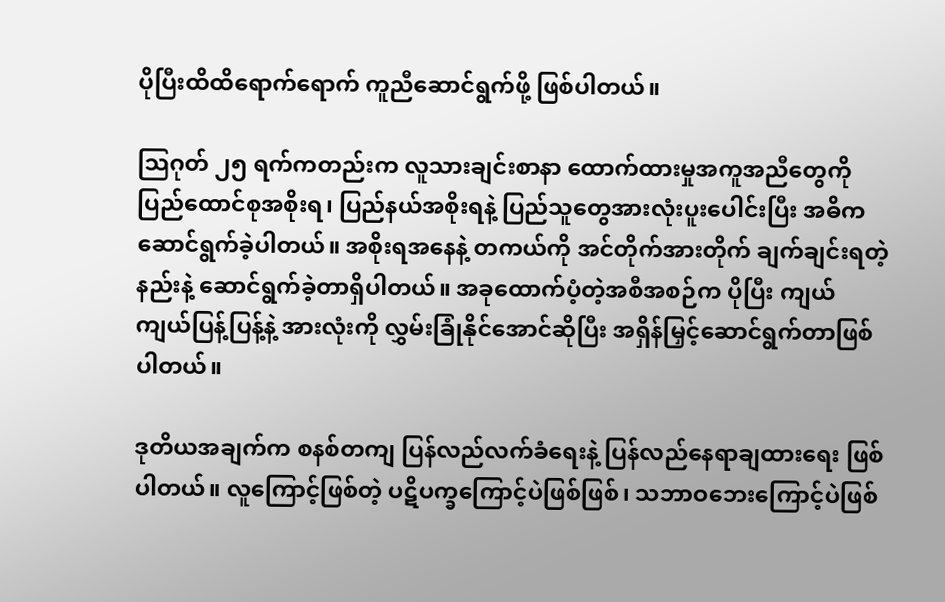ပိုပြီးထိထိရောက်ရောက် ကူညီဆောင်ရွက်ဖို့ ဖြစ်ပါတယ်။

သြဂုတ် ၂၅ ရက်ကတည်းက လူသားချင်းစာနာ ထောက်ထားမှုအကူအညီတွေကို ပြည်ထောင်စုအစိုးရ၊ ပြည်နယ်အစိုးရနဲ့ ပြည်သူတွေအားလုံးပူးပေါင်းပြီး အဓိက ဆောင်ရွက်ခဲ့ပါတယ်။ အစိုးရအနေနဲ့ တကယ်ကို အင်တိုက်အားတိုက် ချက်ချင်းရတဲ့နည်းနဲ့ ဆောင်ရွက်ခဲ့တာရှိပါတယ်။ အခုထောက်ပံ့တဲ့အစီအစဉ်က ပိုပြီး ကျယ်ကျယ်ပြန့်ပြန့်နဲ့ အားလုံးကို လွှမ်းခြုံနိုင်အောင်ဆိုပြီး အရှိန်မြှင့်ဆောင်ရွက်တာဖြစ်ပါတယ်။

ဒုတိယအချက်က စနစ်တကျ ပြန်လည်လက်ခံရေးနဲ့ ပြန်လည်နေရာချထားရေး ဖြစ်ပါတယ်။ လူကြောင့်ဖြစ်တဲ့ ပဋိပက္ခကြောင့်ပဲဖြစ်ဖြစ်၊ သဘာဝဘေးကြောင့်ပဲဖြစ်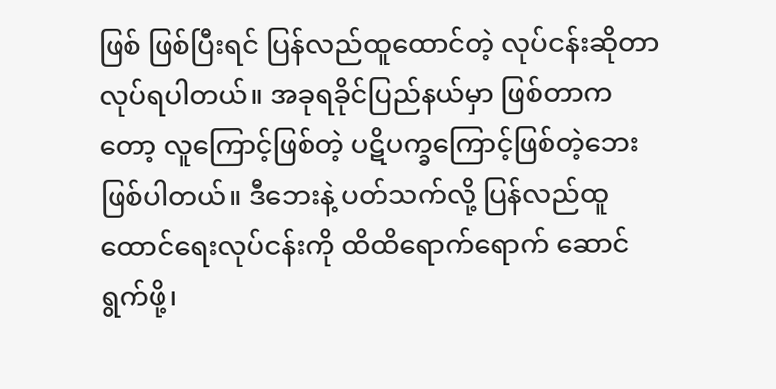ဖြစ် ဖြစ်ပြီးရင် ပြန်လည်ထူထောင်တဲ့ လုပ်ငန်းဆိုတာ လုပ်ရပါတယ်။ အခုရခိုင်ပြည်နယ်မှာ ဖြစ်တာကတော့ လူကြောင့်ဖြစ်တဲ့ ပဋိပက္ခကြောင့်ဖြစ်တဲ့ဘေး ဖြစ်ပါတယ်။ ဒီဘေးနဲ့ ပတ်သက်လို့ ပြန်လည်ထူထောင်ရေးလုပ်ငန်းကို ထိထိရောက်ရောက် ဆောင်ရွက်ဖို့၊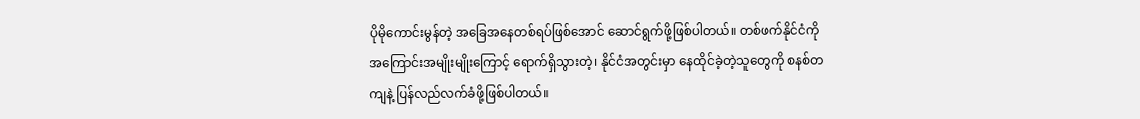ပိုမိုကောင်းမွန်တဲ့ အခြေအနေတစ်ရပ်ဖြစ်အောင် ဆောင်ရွက်ဖို့ဖြစ်ပါတယ်။ တစ်ဖက်နိုင်ငံကို အကြောင်းအမျိုးမျိုးကြောင့် ရောက်ရှိသွားတဲ့၊ နိုင်ငံအတွင်းမှာ နေထိုင်ခဲ့တဲ့သူတွေကို စနစ်တကျနဲ့ ပြန်လည်လက်ခံဖို့ဖြစ်ပါတယ်။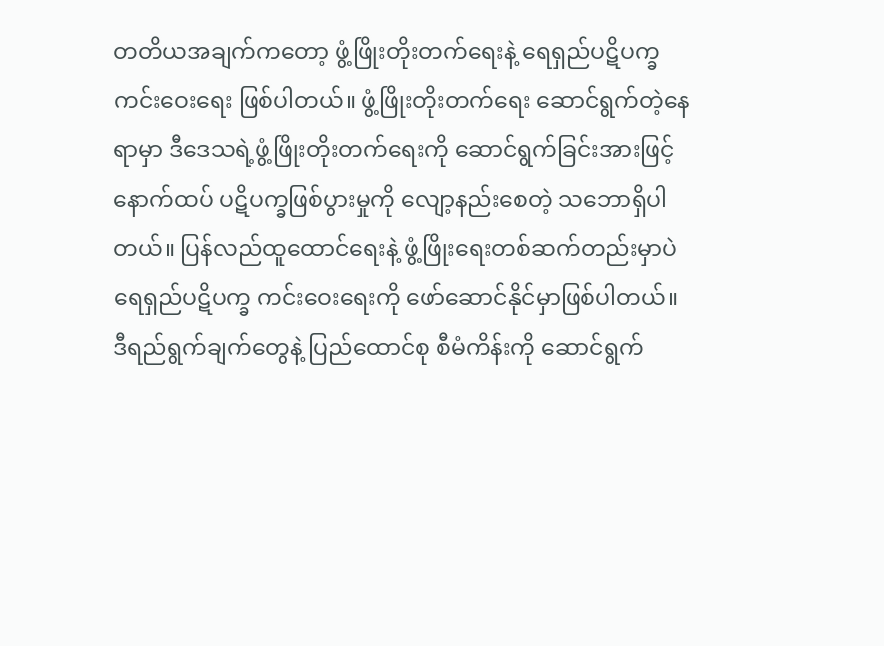တတိယအချက်ကတော့ ဖွံ့ဖြိုးတိုးတက်ရေးနဲ့ ရေရှည်ပဋိပက္ခကင်းဝေးရေး ဖြစ်ပါတယ်။ ဖွံ့ဖြိုးတိုးတက်ရေး ဆောင်ရွက်တဲ့နေရာမှာ ဒီဒေသရဲ့ဖွံ့ဖြိုးတိုးတက်ရေးကို ဆောင်ရွက်ခြင်းအားဖြင့် နောက်ထပ် ပဋိပက္ခဖြစ်ပွားမှုကို လျော့နည်းစေတဲ့ သဘောရှိပါတယ်။ ပြန်လည်ထူထောင်ရေးနဲ့ ဖွံ့ဖြိုးရေးတစ်ဆက်တည်းမှာပဲ ရေရှည်ပဋိပက္ခ ကင်းဝေးရေးကို ဖော်ဆောင်နိုင်မှာဖြစ်ပါတယ်။ ဒီရည်ရွက်ချက်တွေနဲ့ ပြည်ထောင်စု စီမံကိန်းကို ဆောင်ရွက်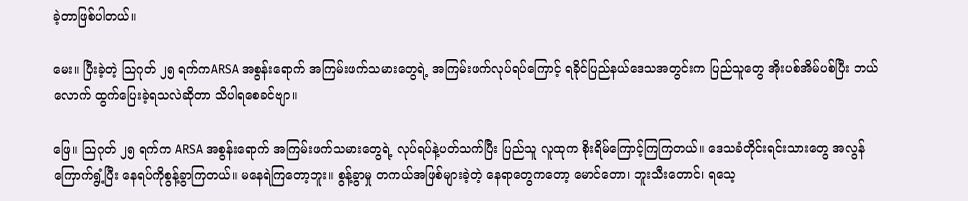ခဲ့တာဖြစ်ပါတယ်။

မေး။ ပြီးခဲ့တဲ့ သြဂုတ် ၂၅ ရက်ကARSA အစွန်းရောက် အကြမ်းဖက်သမားတွေရဲ့ အကြမ်းဖက်လုပ်ရပ်ကြောင့် ရခိုင်ပြည်နယ်ဒေသအတွင်းက ပြည်သူတွေ အိုးပစ်အိမ်ပစ်ပြီး ဘယ်လောက် ထွက်ပြေးခဲ့ရသလဲဆိုတာ သိပါရစေခင်ဗျာ။

ဖြေ။ သြဂုတ် ၂၅ ရက်က ARSA အစွန်းရောက် အကြမ်းဖက်သမားတွေရဲ့ လုပ်ရပ်နဲ့ပတ်သက်ပြီး ပြည်သူ လူထုက စိုးရိမ်ကြောင့်ကြကြတယ်။ ဒေသခံတိုင်းရင်းသားတွေ အလွန်ကြောက်ရွံ့ပြီး နေရပ်ကိုစွန့်ခွာကြတယ်။ မနေရဲကြတော့ဘူး။ စွန့်ခွာမှု တကယ်အဖြစ်များခဲ့တဲ့ နေရာတွေကတော့ မောင်တော၊ ဘူးသီးတောင်၊ ရသေ့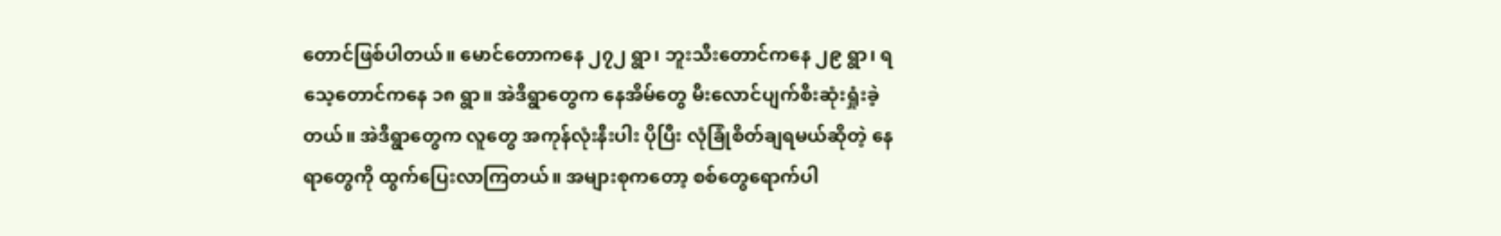တောင်ဖြစ်ပါတယ်။ မောင်တောကနေ ၂၇၂ ရွာ၊ ဘူးသီးတောင်ကနေ ၂၉ ရွာ၊ ရသေ့တောင်ကနေ ၁၈ ရွာ။ အဲဒီရွာတွေက နေအိမ်တွေ မီးလောင်ပျက်စီးဆုံးရှုံးခဲ့တယ်။ အဲဒီရွာတွေက လူတွေ အကုန်လုံးနီးပါး ပိုပြီး လုံခြုံစိတ်ချရမယ်ဆိုတဲ့ နေရာတွေကို ထွက်ပြေးလာကြတယ်။ အများစုကတော့ စစ်တွေရောက်ပါ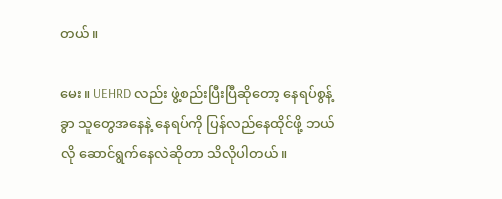တယ်။

မေး။ UEHRD လည်း ဖွဲ့စည်းပြီးပြီဆိုတော့ နေရပ်စွန့်ခွာ သူတွေအနေနဲ့ နေရပ်ကို ပြန်လည်နေထိုင်ဖို့ ဘယ်လို ဆောင်ရွက်နေလဲဆိုတာ သိလိုပါတယ်။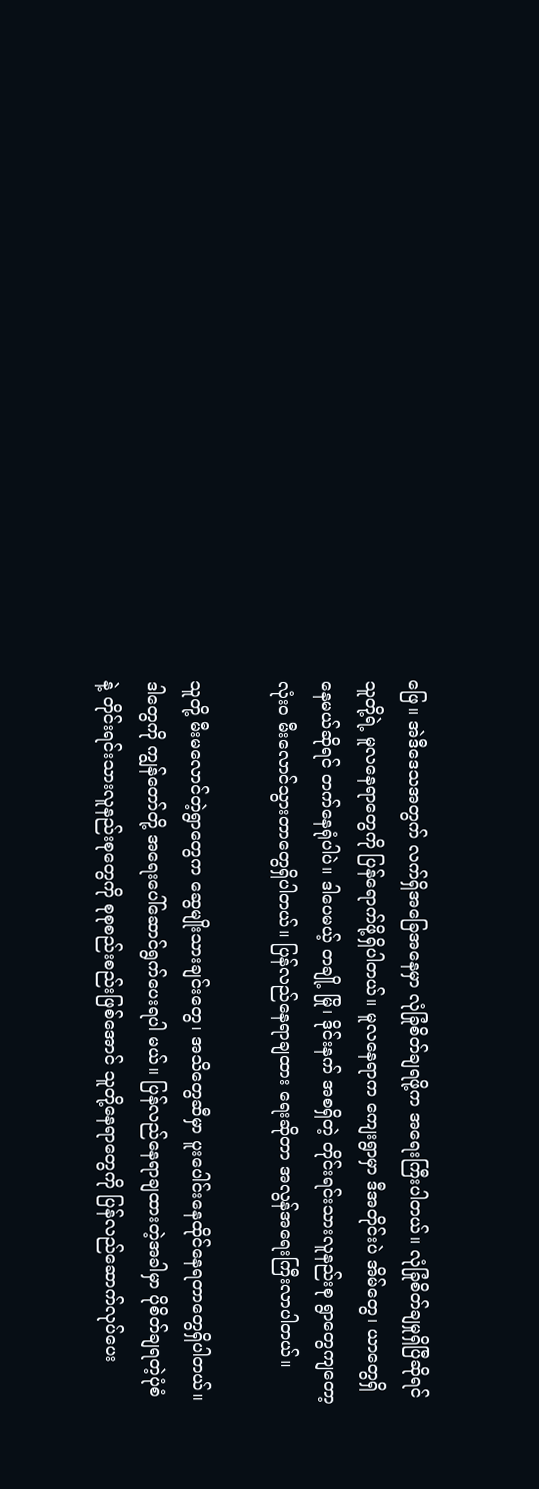ဖြေ။ အဲဒီဒေသအတွက် လက်ရှိအခြေအနေမှာ လုံခြုံစိတ်ချရဖို့က အရေးကြီးပါတယ်။ လုံခြုံစိတ်ချမှုရှိပြီဆိုရင် သူတို့ရဲ့ မူလနေရာတွေကို ပြန်ရောက်ဖို့ရှိပါတယ်။ မူလနေရာက ကျေးရွာမှာ ဒီအတိုင်းပဲ အိမ်တွေ၊ ယာတွေရှိနေမယ်ဆိုရင် တက်နေရုံပါပဲ။ ဒါပေမယ့် တချို့ မြို၊ ဒိုင်းနက် အစရှိတဲ့ တိုင်းရင်းသားလူနည်းစု ရွာတွေကျတော့ လုံးဝ မီးလောင်သွားတာတွေရှိပါတယ်။ ပြန်လည်နေရာချထား ရေးဆိုတာ အလွန်အရေးကြီးလာပါတယ်။

သူတို့ မီးမလောင်တဲ့ရွာတွေက ဆွေမျိုးသားချင်းတွေ၊ အသိတွေဆီမှာ ပူးပေါင်းနေထိုင်နေရတာတွေရှိပါတယ်။ ဒါတွေကို ကျွန်တော်တို့ အရေးပေါ်ဆောင်ရွက်ပေးရပါ မယ်။ ပြန်လည်နေရာချထားတဲ့အခါမှာ ပိုစိတ်ချရတဲ့ပုံစံနဲ့ တိုင်းရင်းသားလူနည်းစုတွေကို စုစုစည်းစည်းဖြစ်အောင် သူတို့နေရာတွေကို ပြန်လည်ဆောက်လုပ်ပေး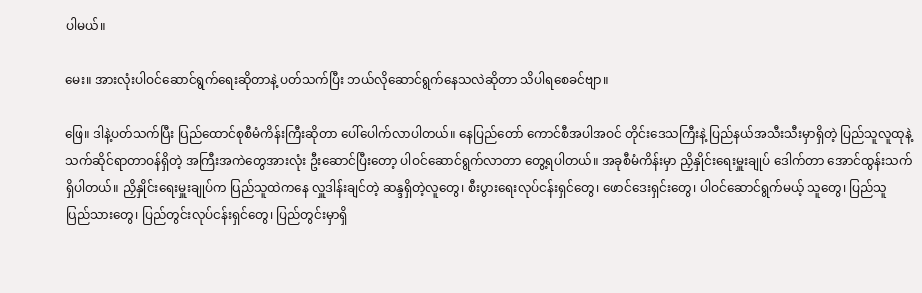ပါမယ်။

မေး။ အားလုံးပါဝင်ဆောင်ရွက်ရေးဆိုတာနဲ့ ပတ်သက်ပြီး ဘယ်လိုဆောင်ရွက်နေသလဲဆိုတာ သိပါရစေခင်ဗျာ။

ဖြေ။ ဒါနဲ့ပတ်သက်ပြီး ပြည်ထောင်စုစီမံကိန်းကြီးဆိုတာ ပေါ်ပေါက်လာပါတယ်။ နေပြည်တော် ကောင်စီအပါအဝင် တိုင်းဒေသကြီးနဲ့ ပြည်နယ်အသီးသီးမှာရှိတဲ့ ပြည်သူလူထုနဲ့ သက်ဆိုင်ရာတာဝန်ရှိတဲ့ အကြီးအကဲတွေအားလုံး ဦးဆောင်ပြီးတော့ ပါဝင်ဆောင်ရွက်လာတာ တွေ့ရပါတယ်။ အခုစီမံကိန်းမှာ ညှိနှိုင်းရေးမှူးချုပ် ဒေါက်တာ အောင်ထွန်းသက် ရှိပါတယ်။ ညှိနှိုင်းရေးမှူးချုပ်က ပြည်သူထဲကနေ လှူဒါန်းချင်တဲ့ ဆန္ဒရှိတဲ့လူတွေ၊ စီးပွားရေးလုပ်ငန်းရှင်တွေ၊ ဖောင်ဒေးရှင်းတွေ၊ ပါဝင်ဆောင်ရွက်မယ့် သူတွေ၊ ပြည်သူ ပြည်သားတွေ၊ ပြည်တွင်းလုပ်ငန်းရှင်တွေ၊ ပြည်တွင်းမှာရှိ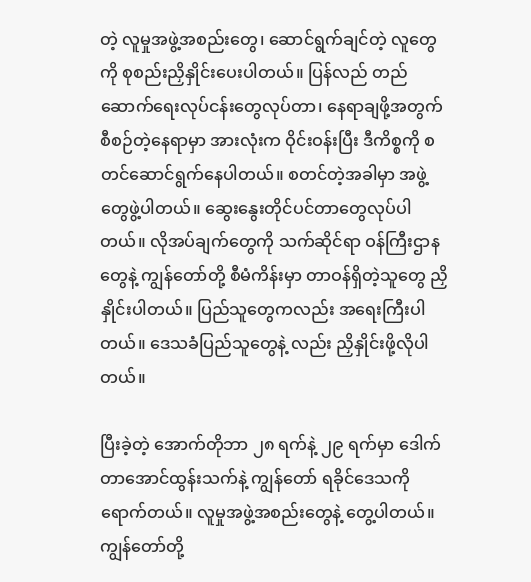တဲ့ လူမှုအဖွဲ့အစည်းတွေ၊ ဆောင်ရွက်ချင်တဲ့ လူတွေကို စုစည်းညှိနှိုင်းပေးပါတယ်။ ပြန်လည် တည်ဆောက်ရေးလုပ်ငန်းတွေလုပ်တာ၊ နေရာချဖို့အတွက် စီစဉ်တဲ့နေရာမှာ အားလုံးက ဝိုင်းဝန်းပြီး ဒီကိစ္စကို စတင်ဆောင်ရွက်နေပါတယ်။ စတင်တဲ့အခါမှာ အဖွဲ့တွေဖွဲ့ပါတယ်။ ဆွေးနွေးတိုင်ပင်တာတွေလုပ်ပါတယ်။ လိုအပ်ချက်တွေကို သက်ဆိုင်ရာ ဝန်ကြီးဌာနတွေနဲ့ ကျွန်တော်တို့ စီမံကိန်းမှာ တာဝန်ရှိတဲ့သူတွေ ညှိနှိုင်းပါတယ်။ ပြည်သူတွေကလည်း အရေးကြီးပါတယ်။ ဒေသခံပြည်သူတွေနဲ့ လည်း ညှိနှိုင်းဖို့လိုပါတယ်။

ပြီးခဲ့တဲ့ အောက်တိုဘာ ၂၈ ရက်နဲ့ ၂၉ ရက်မှာ ဒေါက်တာအောင်ထွန်းသက်နဲ့ ကျွန်တော် ရခိုင်ဒေသကို ရောက်တယ်။ လူမှုအဖွဲ့အစည်းတွေနဲ့ တွေ့ပါတယ်။ ကျွန်တော်တို့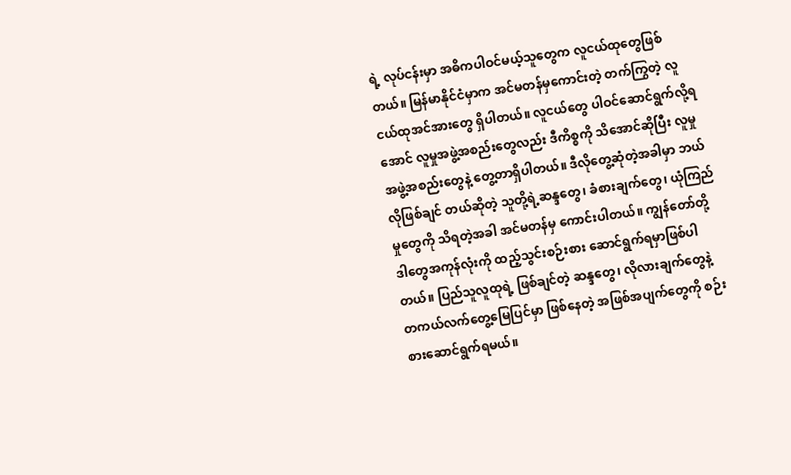ရဲ့ လုပ်ငန်းမှာ အဓိကပါဝင်မယ့်သူတွေက လူငယ်ထုတွေဖြစ်တယ်။ မြန်မာနိုင်ငံမှာက အင်မတန်မှကောင်းတဲ့ တက်ကြွတဲ့ လူငယ်ထုအင်အားတွေ ရှိပါတယ်။ လူငယ်တွေ ပါဝင်ဆောင်ရွက်လို့ရအောင် လူမှုအဖွဲ့အစည်းတွေလည်း ဒီကိစ္စကို သိအောင်ဆိုပြီး လူမှုအဖွဲ့အစည်းတွေနဲ့ တွေ့တာရှိပါတယ်။ ဒီလိုတွေ့ဆုံတဲ့အခါမှာ ဘယ်လိုဖြစ်ချင် တယ်ဆိုတဲ့ သူတို့ရဲ့ဆန္ဒတွေ၊ ခံစားချက်တွေ၊ ယုံကြည်မှုတွေကို သိရတဲ့အခါ အင်မတန်မှ ကောင်းပါတယ်။ ကျွန်တော်တို့ ဒါတွေအကုန်လုံးကို ထည့်သွင်းစဉ်းစား ဆောင်ရွက်ရမှာဖြစ်ပါတယ်။ ပြည်သူလူထုရဲ့ ဖြစ်ချင်တဲ့ ဆန္ဒတွေ၊ လိုလားချက်တွေနဲ့ တကယ်လက်တွေ့မြေပြင်မှာ ဖြစ်နေတဲ့ အဖြစ်အပျက်တွေကို စဉ်းစားဆောင်ရွက်ရမယ်။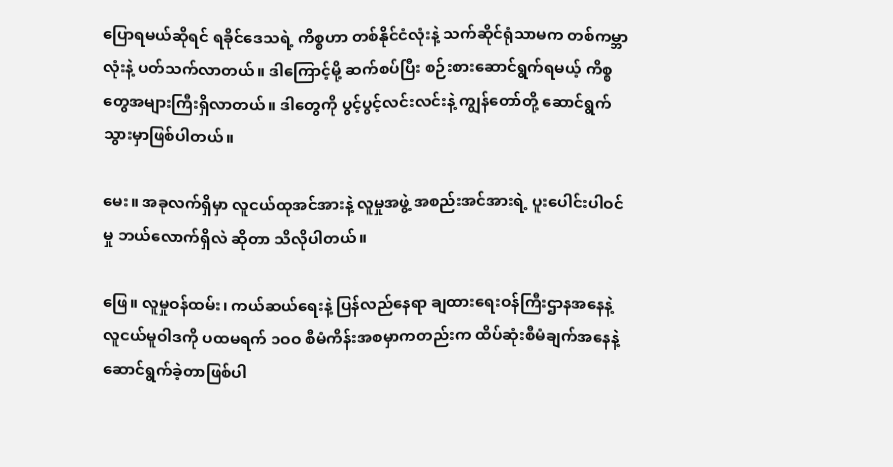ပြောရမယ်ဆိုရင် ရခိုင်ဒေသရဲ့ ကိစ္စဟာ တစ်နိုင်ငံလုံးနဲ့ သက်ဆိုင်ရုံသာမက တစ်ကမ္ဘာလုံးနဲ့ ပတ်သက်လာတယ်။ ဒါကြောင့်မို့ ဆက်စပ်ပြီး စဉ်းစားဆောင်ရွက်ရမယ့် ကိစ္စတွေအများကြီးရှိလာတယ်။ ဒါတွေကို ပွင့်ပွင့်လင်းလင်းနဲ့ ကျွန်တော်တို့ ဆောင်ရွက်သွားမှာဖြစ်ပါတယ်။

မေး။ အခုလက်ရှိမှာ လူငယ်ထုအင်အားနဲ့ လူမှုအဖွဲ့ အစည်းအင်အားရဲ့ ပူးပေါင်းပါဝင်မှု ဘယ်လောက်ရှိလဲ ဆိုတာ သိလိုပါတယ်။

ဖြေ။ လူမှုဝန်ထမ်း၊ ကယ်ဆယ်ရေးနဲ့ ပြန်လည်နေရာ ချထားရေးဝန်ကြီးဌာနအနေနဲ့ လူငယ်မူဝါဒကို ပထမရက် ၁ဝဝ စီမံကိန်းအစမှာကတည်းက ထိပ်ဆုံးစီမံချက်အနေနဲ့ ဆောင်ရွက်ခဲ့တာဖြစ်ပါ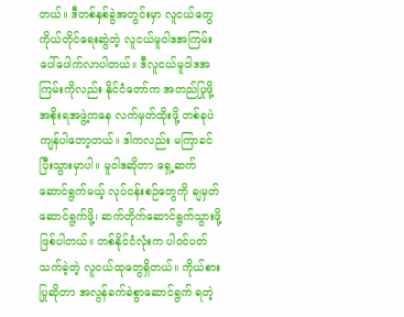တယ်။ ဒီတစ်နှစ်ခွဲအတွင်းမှာ လူငယ်တွေကိုယ်တိုင်ရေးဆွဲတဲ့ လူငယ်မူဝါဒအကြမ်း ပေါ်ပေါက်လာပါတယ်။ ဒီလူငယ်မူဝါဒအကြမ်းကိုလည်း နိုင်ငံတော်က အတည်ပြုဖို့ အစိုးရအဖွဲ့ကနေ လက်မှတ်ထိုးဖို့ တစ်ခုပဲကျန်ပါတော့တယ်။ ဒါကလည်း မကြာခင် ပြီးသွားမှာပါ။ မူဝါဒဆိုတာ ရှေ့ဆက်ဆောင်ရွက်မယ့် လုပ်ငန်းစဉ်တွေကို ချမှတ်ဆောင်ရွက်ဖို့၊ ဆက်တိုက်ဆောင်ရွက်သွားဖို့ ဖြစ်ပါတယ်။ တစ်နိုင်ငံလုံးက ပါဝင်ပတ်သက်ခဲ့တဲ့ လူငယ်ထုတွေရှိတယ်။ ကိုယ်စားပြုဆိုတာ အလွန်ခက်ခဲစွာဆောင်ရွက် ရတဲ့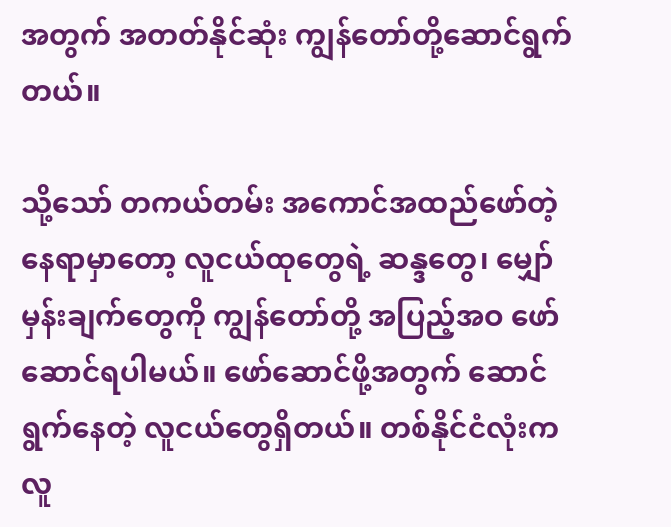အတွက် အတတ်နိုင်ဆုံး ကျွန်တော်တို့ဆောင်ရွက်တယ်။

သို့သော် တကယ်တမ်း အကောင်အထည်ဖော်တဲ့ နေရာမှာတော့ လူငယ်ထုတွေရဲ့ ဆန္ဒတွေ၊ မျှော်မှန်းချက်တွေကို ကျွန်တော်တို့ အပြည့်အဝ ဖော်ဆောင်ရပါမယ်။ ဖော်ဆောင်ဖို့အတွက် ဆောင်ရွက်နေတဲ့ လူငယ်တွေရှိတယ်။ တစ်နိုင်ငံလုံးက လူ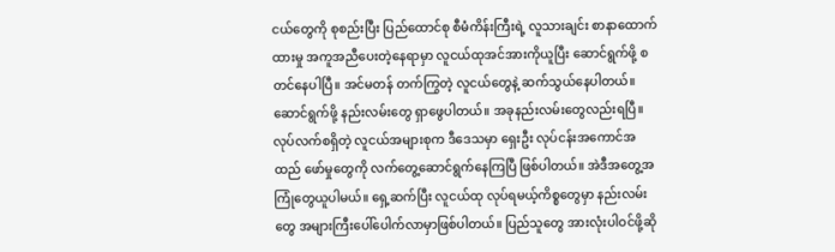ငယ်တွေကို စုစည်းပြီး ပြည်ထောင်စု စီမံကိန်းကြီးရဲ့ လူသားချင်း စာနာထောက်ထားမှု အကူအညီပေးတဲ့နေရာမှာ လူငယ်ထုအင်အားကိုယူပြီး ဆောင်ရွက်ဖို့ စတင်နေပါပြီ။ အင်မတန် တက်ကြွတဲ့ လူငယ်တွေနဲ့ ဆက်သွယ်နေပါတယ်။ ဆောင်ရွက်ဖို့ နည်းလမ်းတွေ ရှာဖွေပါတယ်။ အခုနည်းလမ်းတွေလည်းရပြီ။ လုပ်လက်စရှိတဲ့ လူငယ်အများစုက ဒီဒေသမှာ ရှေးဦး လုပ်ငန်းအကောင်အထည် ဖော်မှုတွေကို လက်တွေ့ဆောင်ရွက်နေကြပြီ ဖြစ်ပါတယ်။ အဲဒီအတွေ့အကြုံတွေယူပါမယ်။ ရှေ့ဆက်ပြီး လူငယ်ထု လုပ်ရမယ့်ကိစ္စတွေမှာ နည်းလမ်းတွေ အများကြီးပေါ်ပေါက်လာမှာဖြစ်ပါတယ်။ ပြည်သူတွေ အားလုံးပါဝင်ဖို့ဆို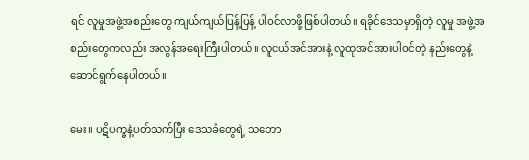ရင် လူမှုအဖွဲ့အစည်းတွေ ကျယ်ကျယ်ပြန့်ပြန့် ပါဝင်လာဖို့ဖြစ်ပါတယ်။ ရခိုင်ဒေသမှာရှိတဲ့ လူမှု အဖွဲ့အစည်းတွေကလည်း အလွန်အရေးကြီးပါတယ်။ လူငယ်အင်အားနဲ့ လူထုအင်အားပါဝင်တဲ့ နည်းတွေနဲ့ ဆောင်ရွက်နေပါတယ်။

မေး။ ပဋိပက္ခနဲ့ပတ်သက်ပြီး ဒေသခံတွေရဲ့ သဘော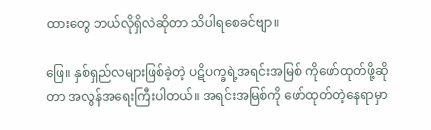ထားတွေ ဘယ်လိုရှိလဲဆိုတာ သိပါရစေခင်ဗျာ။

ဖြေ။ နှစ်ရှည်လများဖြစ်ခဲ့တဲ့ ပဋိပက္ခရဲ့အရင်းအမြစ် ကိုဖော်ထုတ်ဖို့ဆိုတာ အလွန်အရေးကြီးပါတယ်။ အရင်းအမြစ်ကို ဖော်ထုတ်တဲ့နေရာမှာ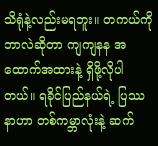သိရုံနဲ့လည်းမရဘူး။ တကယ်ကို ဘာလဲဆိုတာ ကျကျနန အထောက်အထားနဲ့ ရှိဖို့လိုပါတယ်။ ရခိုင်ပြည်နယ်ရဲ့ ပြဿနာဟာ တစ်ကမ္ဘာလုံးနဲ့ ဆက်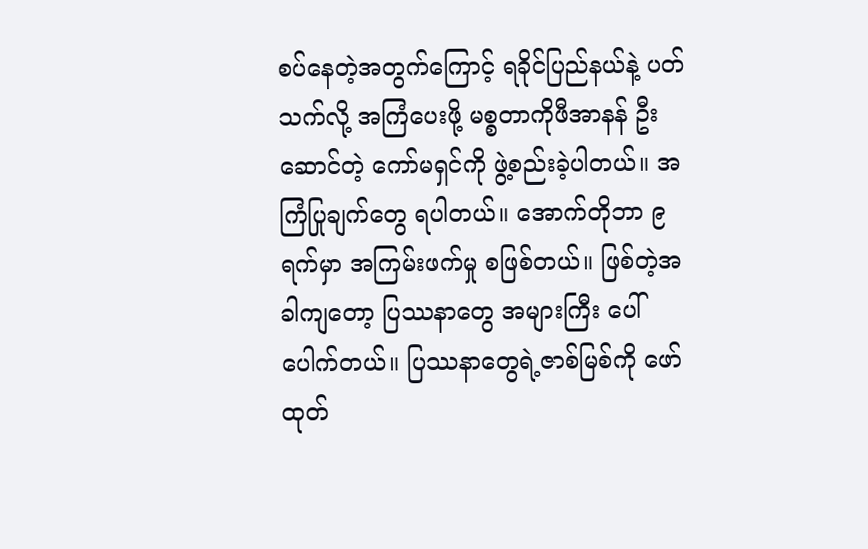စပ်နေတဲ့အတွက်ကြောင့် ရခိုင်ပြည်နယ်နဲ့ ပတ်သက်လို့ အကြံပေးဖို့ မစ္စတာကိုဖီအာနန် ဦးဆောင်တဲ့ ကော်မရှင်ကို ဖွဲ့စည်းခဲ့ပါတယ်။ အကြံပြုချက်တွေ ရပါတယ်။ အောက်တိုဘာ ၉ ရက်မှာ အကြမ်းဖက်မှု စဖြစ်တယ်။ ဖြစ်တဲ့အခါကျတော့ ပြဿနာတွေ အများကြီး ပေါ်ပေါက်တယ်။ ပြဿနာတွေရဲ့ဇာစ်မြစ်ကို ဖော်ထုတ်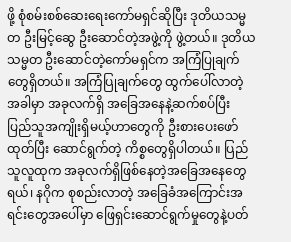ဖို့ စုံစမ်းစစ်ဆေးရေးကော်မရှင်ဆိုပြီး ဒုတိယသမ္မတ ဦးမြင့်ဆွေ ဦးဆောင်တဲ့အဖွဲ့ကို ဖွဲ့တယ်။ ဒုတိယသမ္မတ ဦးဆောင်တဲ့ကော်မရှင်က အကြံပြုချက်တွေရှိတယ်။ အကြံပြုချက်တွေ ထွက်ပေါ်လာတဲ့အခါမှာ အခုလက်ရှိ အခြေအနေနဲ့ဆက်စပ်ပြီး ပြည်သူအကျိုးရှိမယ့်ဟာတွေကို ဦးစားပေးဖော်ထုတ်ပြီး ဆောင်ရွက်တဲ့ ကိစ္စတွေရှိပါတယ်။ ပြည်သူလူထုက အခုလက်ရှိဖြစ်နေတဲ့အခြေအနေတွေရယ်၊ နဂိုက စုစည်းလာတဲ့ အခြေခံအကြောင်းအရင်းတွေအပေါ်မှာ ဖြေရှင်းဆောင်ရွက်မှုတွေနဲ့ပတ်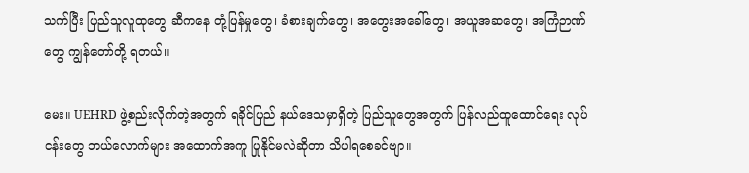သက်ပြီး ပြည်သူလူထုတွေ ဆီကနေ တုံ့ပြန်မှုတွေ၊ ခံစားချက်တွေ၊ အတွေးအခေါ်တွေ၊ အယူအဆတွေ၊ အကြံဉာဏ်တွေ ကျွန်တော်တို့ ရတယ်။

မေး။ UEHRD ဖွဲ့စည်းလိုက်တဲ့အတွက် ရခိုင်ပြည် နယ်ဒေသမှာရှိတဲ့ ပြည်သူတွေအတွက် ပြန်လည်ထူထောင်ရေး လုပ်ငန်းတွေ ဘယ်လောက်များ အထောက်အကူ ပြုနိုင်မလဲဆိုတာ သိပါရစေခင်ဗျာ။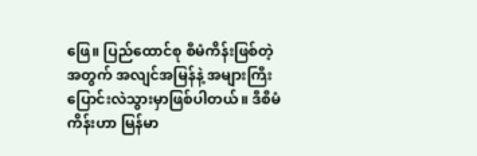ဖြေ။ ပြည်ထောင်စု စီမံကိန်းဖြစ်တဲ့အတွက် အလျင်အမြန်နဲ့ အများကြီး ပြောင်းလဲသွားမှာဖြစ်ပါတယ်။ ဒီစီမံကိန်းဟာ မြန်မာ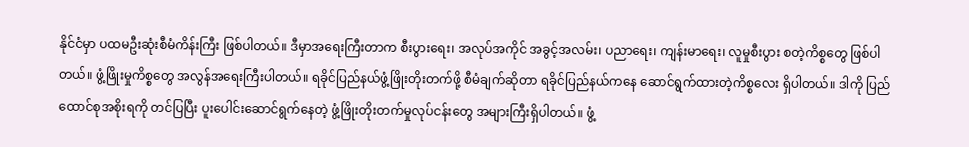နိုင်ငံမှာ ပထမဦးဆုံးစီမံကိန်းကြီး ဖြစ်ပါတယ်။ ဒီမှာအရေးကြီးတာက စီးပွားရေး၊ အလုပ်အကိုင် အခွင့်အလမ်း၊ ပညာရေး၊ ကျန်းမာရေး၊ လူမှုစီးပွား စတဲ့ကိစ္စတွေ ဖြစ်ပါတယ်။ ဖွံ့ဖြိုးမှုကိစ္စတွေ အလွန်အရေးကြီးပါတယ်။ ရခိုင်ပြည်နယ်ဖွံ့ဖြိုးတိုးတက်ဖို့ စီမံချက်ဆိုတာ ရခိုင်ပြည်နယ်ကနေ ဆောင်ရွက်ထားတဲ့ကိစ္စလေး ရှိပါတယ်။ ဒါကို ပြည်ထောင်စုအစိုးရကို တင်ပြပြီး ပူးပေါင်းဆောင်ရွက်နေတဲ့ ဖွံ့ဖြိုးတိုးတက်မှုလုပ်ငန်းတွေ အများကြီးရှိပါတယ်။ ဖွံ့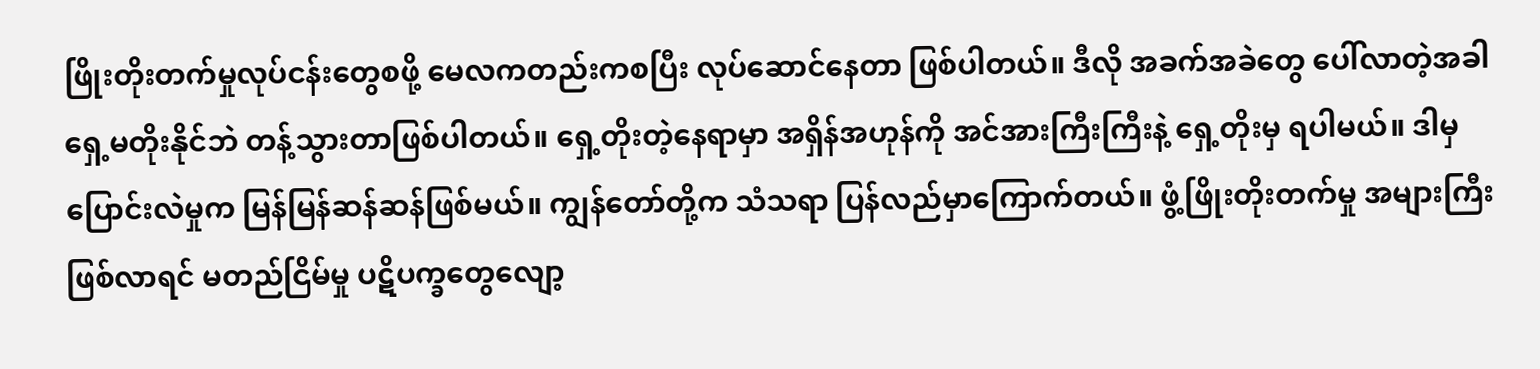ဖြိုးတိုးတက်မှုလုပ်ငန်းတွေစဖို့ မေလကတည်းကစပြီး လုပ်ဆောင်နေတာ ဖြစ်ပါတယ်။ ဒီလို အခက်အခဲတွေ ပေါ်လာတဲ့အခါ ရှေ့မတိုးနိုင်ဘဲ တန့်သွားတာဖြစ်ပါတယ်။ ရှေ့တိုးတဲ့နေရာမှာ အရှိန်အဟုန်ကို အင်အားကြီးကြီးနဲ့ ရှေ့တိုးမှ ရပါမယ်။ ဒါမှပြောင်းလဲမှုက မြန်မြန်ဆန်ဆန်ဖြစ်မယ်။ ကျွန်တော်တို့က သံသရာ ပြန်လည်မှာကြောက်တယ်။ ဖွံ့ဖြိုးတိုးတက်မှု အများကြီးဖြစ်လာရင် မတည်ငြိမ်မှု ပဋိပက္ခတွေလျော့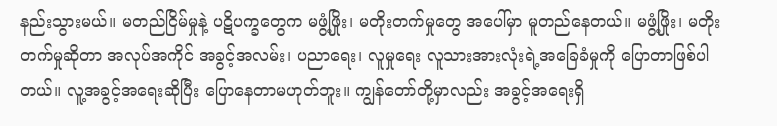နည်းသွားမယ်။ မတည်ငြိမ်မှုနဲ့ ပဋိပက္ခတွေက မဖွံ့ဖြိုး၊ မတိုးတက်မှုတွေ အပေါ်မှာ မူတည်နေတယ်။ မဖွံ့ဖြိုး၊ မတိုးတက်မှုဆိုတာ အလုပ်အကိုင် အခွင့်အလမ်း၊ ပညာရေး၊ လူမှုရေး လူသားအားလုံးရဲ့အခြေခံမှုကို ပြောတာဖြစ်ပါတယ်။ လူ့အခွင့်အရေးဆိုပြီး ပြောနေတာမဟုတ်ဘူး။ ကျွန်တော်တို့မှာလည်း အခွင့်အရေးရှိ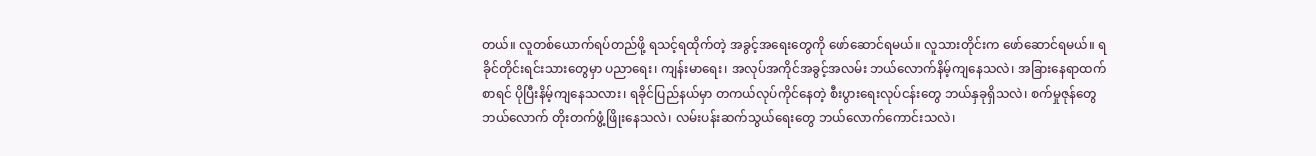တယ်။ လူတစ်ယောက်ရပ်တည်ဖို့ ရသင့်ရထိုက်တဲ့ အခွင့်အရေးတွေကို ဖော်ဆောင်ရမယ်။ လူသားတိုင်းက ဖော်ဆောင်ရမယ်။ ရခိုင်တိုင်းရင်းသားတွေမှာ ပညာရေး၊ ကျန်းမာရေး၊ အလုပ်အကိုင်အခွင့်အလမ်း ဘယ်လောက်နိမ့်ကျနေသလဲ၊ အခြားနေရာထက်စာရင် ပိုပြီးနိမ့်ကျနေသလား၊ ရခိုင်ပြည်နယ်မှာ တကယ်လုပ်ကိုင်နေတဲ့ စီးပွားရေးလုပ်ငန်းတွေ ဘယ်နှခုရှိသလဲ၊ စက်မှုဇုန်တွေ ဘယ်လောက် တိုးတက်ဖွံ့ဖြိုးနေသလဲ၊ လမ်းပန်းဆက်သွယ်ရေးတွေ ဘယ်လောက်ကောင်းသလဲ၊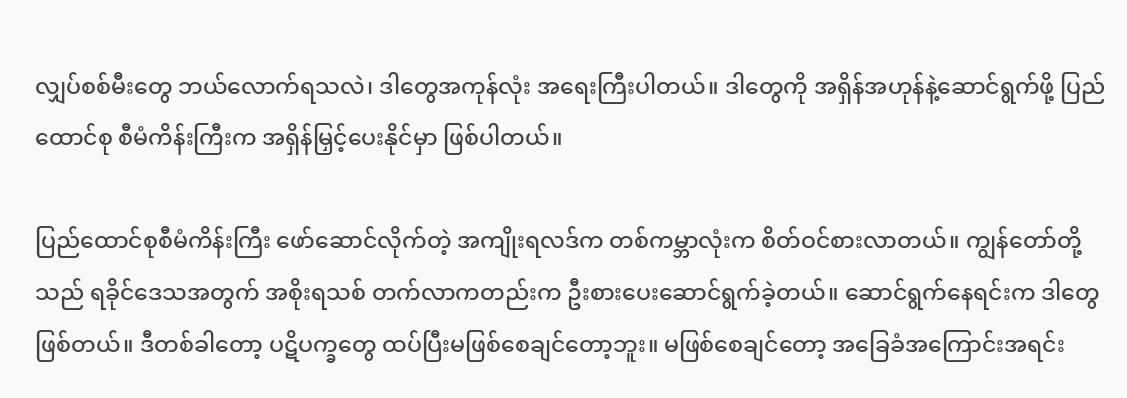လျှပ်စစ်မီးတွေ ဘယ်လောက်ရသလဲ၊ ဒါတွေအကုန်လုံး အရေးကြီးပါတယ်။ ဒါတွေကို အရှိန်အဟုန်နဲ့ဆောင်ရွက်ဖို့ ပြည်ထောင်စု စီမံကိန်းကြီးက အရှိန်မြှင့်ပေးနိုင်မှာ ဖြစ်ပါတယ်။

ပြည်ထောင်စုစီမံကိန်းကြီး ဖော်ဆောင်လိုက်တဲ့ အကျိုးရလဒ်က တစ်ကမ္ဘာလုံးက စိတ်ဝင်စားလာတယ်။ ကျွန်တော်တို့သည် ရခိုင်ဒေသအတွက် အစိုးရသစ် တက်လာကတည်းက ဦးစားပေးဆောင်ရွက်ခဲ့တယ်။ ဆောင်ရွက်နေရင်းက ဒါတွေဖြစ်တယ်။ ဒီတစ်ခါတော့ ပဋိပက္ခတွေ ထပ်ပြီးမဖြစ်စေချင်တော့ဘူး။ မဖြစ်စေချင်တော့ အခြေခံအကြောင်းအရင်း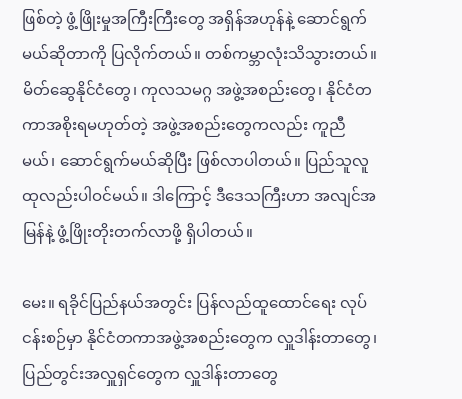ဖြစ်တဲ့ ဖွံ့ဖြိုးမှုအကြီးကြီးတွေ အရှိန်အဟုန်နဲ့ ဆောင်ရွက်မယ်ဆိုတာကို ပြလိုက်တယ်။ တစ်ကမ္ဘာလုံးသိသွားတယ်။ မိတ်ဆွေနိုင်ငံတွေ၊ ကုလသမဂ္ဂ အဖွဲ့အစည်းတွေ၊ နိုင်ငံတကာအစိုးရမဟုတ်တဲ့ အဖွဲ့အစည်းတွေကလည်း ကူညီမယ်၊ ဆောင်ရွက်မယ်ဆိုပြီး ဖြစ်လာပါတယ်။ ပြည်သူလူထုလည်းပါဝင်မယ်။ ဒါကြောင့် ဒီဒေသကြီးဟာ အလျင်အမြန်နဲ့ ဖွံ့ဖြိုးတိုးတက်လာဖို့ ရှိပါတယ်။

မေး။ ရခိုင်ပြည်နယ်အတွင်း ပြန်လည်ထူထောင်ရေး လုပ်ငန်းစဉ်မှာ နိုင်ငံတကာအဖွဲ့အစည်းတွေက လှူဒါန်းတာတွေ၊ ပြည်တွင်းအလှူရှင်တွေက လှူဒါန်းတာတွေ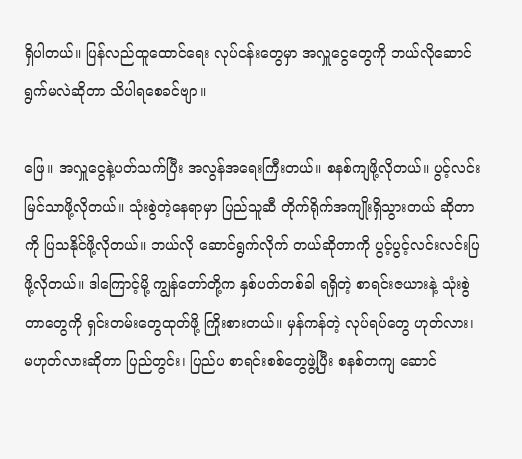ရှိပါတယ်။ ပြန်လည်ထူထောင်ရေး လုပ်ငန်းတွေမှာ အလှူငွေတွေကို ဘယ်လိုဆောင်ရွက်မလဲဆိုတာ သိပါရစေခင်ဗျာ။

ဖြေ။ အလှူငွေနဲ့ပတ်သက်ပြီး အလွန်အရေးကြီးတယ်။ စနစ်ကျဖို့လိုတယ်။ ပွင့်လင်းမြင်သာဖို့လိုတယ်။ သုံးစွဲတဲ့နေရာမှာ ပြည်သူဆီ တိုက်ရိုက်အကျိုးရှိသွားတယ် ဆိုတာကို ပြသနိုင်ဖို့လိုတယ်။ ဘယ်လို ဆောင်ရွက်လိုက် တယ်ဆိုတာကို ပွင့်ပွင့်လင်းလင်းပြဖို့လိုတယ်။ ဒါကြောင့်မို့ ကျွန်တော်တို့က နှစ်ပတ်တစ်ခါ ရရှိတဲ့ စာရင်းဇယားနဲ့ သုံးစွဲတာတွေကို ရှင်းတမ်းတွေထုတ်ဖို့ ကြိုးစားတယ်။ မှန်ကန်တဲ့ လုပ်ရပ်တွေ ဟုတ်လား၊ မဟုတ်လားဆိုတာ ပြည်တွင်း၊ ပြည်ပ စာရင်းစစ်တွေဖွဲ့ပြီး စနစ်တကျ ဆောင်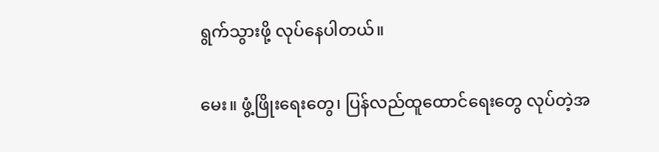ရွက်သွားဖို့ လုပ်နေပါတယ်။

မေး။ ဖွံ့ဖြိုးရေးတွေ၊ ပြန်လည်ထူထောင်ရေးတွေ လုပ်တဲ့အ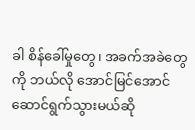ခါ စိန်ခေါ်မှုတွေ၊ အခက်အခဲတွေကို ဘယ်လို အောင်မြင်အောင် ဆောင်ရွက်သွားမယ်ဆို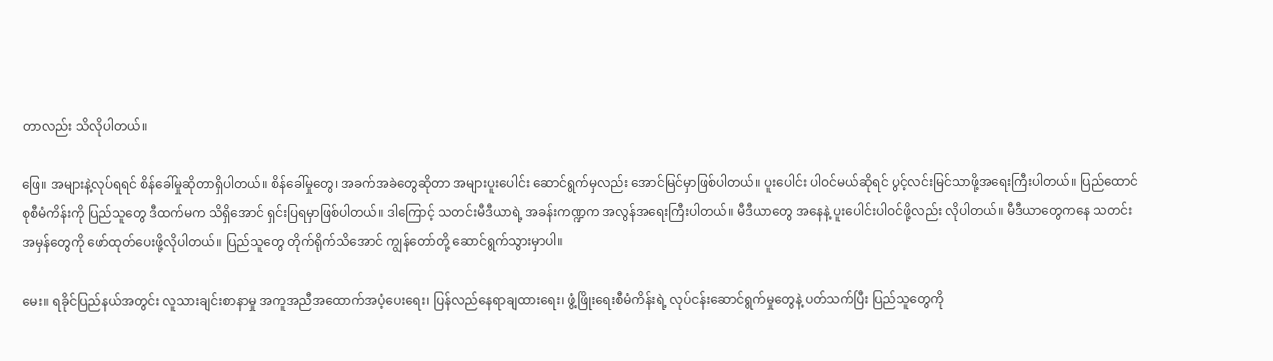တာလည်း သိလိုပါတယ်။

ဖြေ။ အများနဲ့လုပ်ရရင် စိန်ခေါ်မှုဆိုတာရှိပါတယ်။ စိန်ခေါ်မှုတွေ၊ အခက်အခဲတွေဆိုတာ အများပူးပေါင်း ဆောင်ရွက်မှလည်း အောင်မြင်မှာဖြစ်ပါတယ်။ ပူးပေါင်း ပါဝင်မယ်ဆိုရင် ပွင့်လင်းမြင်သာဖို့အရေးကြီးပါတယ်။ ပြည်ထောင်စုစီမံကိန်းကို ပြည်သူတွေ ဒီထက်မက သိရှိအောင် ရှင်းပြရမှာဖြစ်ပါတယ်။ ဒါကြောင့် သတင်းမီဒီယာရဲ့ အခန်းကဏ္ဍက အလွန်အရေးကြီးပါတယ်။ မီဒီယာတွေ အနေနဲ့ ပူးပေါင်းပါဝင်ဖို့လည်း လိုပါတယ်။ မီဒီယာတွေကနေ သတင်းအမှန်တွေကို ဖော်ထုတ်ပေးဖို့လိုပါတယ်။ ပြည်သူတွေ တိုက်ရိုက်သိအောင် ကျွန်တော်တို့ ဆောင်ရွက်သွားမှာပါ။

မေး။ ရခိုင်ပြည်နယ်အတွင်း လူသားချင်းစာနာမှု အကူအညီအထောက်အပံ့ပေးရေး၊ ပြန်လည်နေရာချထားရေး၊ ဖွံ့ဖြိုးရေးစီမံကိန်းရဲ့ လုပ်ငန်းဆောင်ရွက်မှုတွေနဲ့ ပတ်သက်ပြီး ပြည်သူတွေကို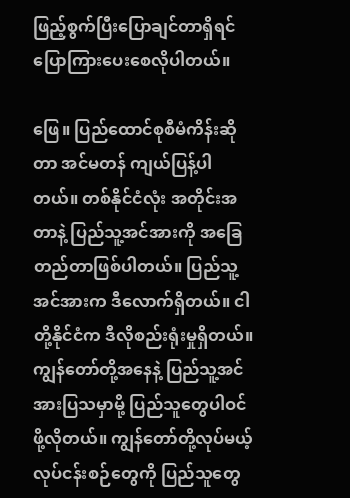ဖြည့်စွက်ပြီးပြောချင်တာရှိရင် ပြောကြားပေးစေလိုပါတယ်။

ဖြေ။ ပြည်ထောင်စုစီမံကိန်းဆိုတာ အင်မတန် ကျယ်ပြန့်ပါတယ်။ တစ်နိုင်ငံလုံး အတိုင်းအတာနဲ့ ပြည်သူ့အင်အားကို အခြေတည်တာဖြစ်ပါတယ်။ ပြည်သူ့အင်အားက ဒီလောက်ရှိတယ်။ ငါတို့နိုင်ငံက ဒီလိုစည်းရုံးမှုရှိတယ်။ ကျွန်တော်တို့အနေနဲ့ ပြည်သူ့အင်အားပြသမှာမို့ ပြည်သူတွေပါဝင်ဖို့လိုတယ်။ ကျွန်တော်တို့လုပ်မယ့် လုပ်ငန်းစဉ်တွေကို ပြည်သူတွေ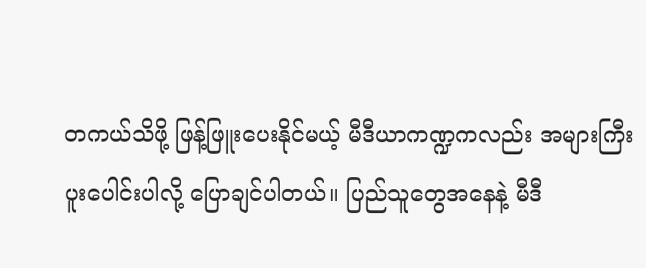တကယ်သိဖို့ ဖြန့်ဖြူးပေးနိုင်မယ့် မီဒီယာကဏ္ဍကလည်း အများကြီးပူးပေါင်းပါလို့ ပြောချင်ပါတယ်။ ပြည်သူတွေအနေနဲ့ မီဒီ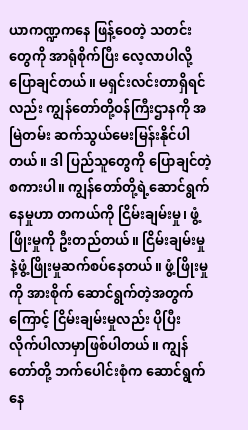ယာကဏ္ဍကနေ ဖြန့်ဝေတဲ့ သတင်းတွေကို အာရုံစိုက်ပြီး လေ့လာပါလို့ပြောချင်တယ်။ မရှင်းလင်းတာရှိရင်လည်း ကျွန်တော်တို့ဝန်ကြီးဌာနကို အမြဲတမ်း ဆက်သွယ်မေးမြန်းနိုင်ပါတယ်။ ဒါ ပြည်သူတွေကို ပြောချင်တဲ့စကားပါ။ ကျွန်တော်တို့ရဲ့ဆောင်ရွက်နေမှုဟာ တကယ်ကို ငြိမ်းချမ်းမှု၊ ဖွံ့ဖြိုးမှုကို ဦးတည်တယ်။ ငြိမ်းချမ်းမှုနဲ့ဖွံ့ဖြိုးမှုဆက်စပ်နေတယ်။ ဖွံ့ဖြိုးမှုကို အားစိုက် ဆောင်ရွက်တဲ့အတွက်ကြောင့် ငြိမ်းချမ်းမှုလည်း ပိုပြီး လိုက်ပါလာမှာဖြစ်ပါတယ်။ ကျွန်တော်တို့ ဘက်ပေါင်းစုံက ဆောင်ရွက်နေ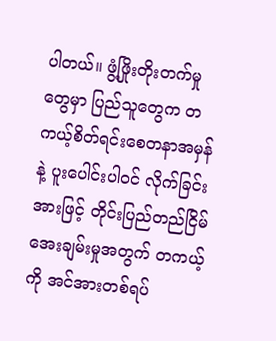ပါတယ်။ ဖွံ့ဖြိုးတိုးတက်မှုတွေမှာ ပြည်သူတွေက တကယ့်စိတ်ရင်းစေတနာအမှန်နဲ့ ပူးပေါင်းပါဝင် လိုက်ခြင်းအားဖြင့် တိုင်းပြည်တည်ငြိမ်အေးချမ်းမှုအတွက် တကယ့်ကို အင်အားတစ်ရပ်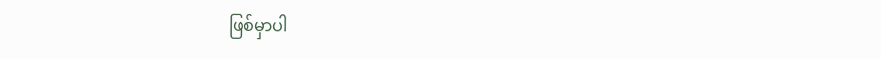ဖြစ်မှာပါ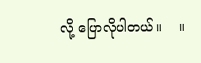လို့ ပြောလိုပါတယ်။    ။